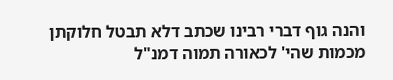והנה גוף דברי רבינו שכתב דלא תבטל חלוקתן מכמות שהי' לכאורה תמוה דמנ"ל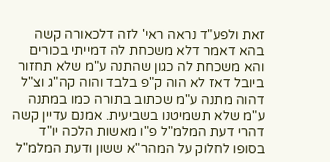זאת ולפע"ד נראה ראי' לזה דלכאורה קשה בהא דאמר דלא משכחת לה דמייתי בכורים והא משכחת לה כגון שהתנה ע"מ שלא תחזור ביובל דאז לא הוה ק"פ בלבד והוה קה"ג וצ"ל דהוה מתנה ע"מ שכתוב בתורה כמו במתנה ע"מ שלא תשמיטנו בשביעית. אמנם עדיין קשה דהרי דעת המלמ"ל פ"ו מאשות הלכה יו"ד בסופו לחלוק על המהר"א ששון ודעת המלמ"ל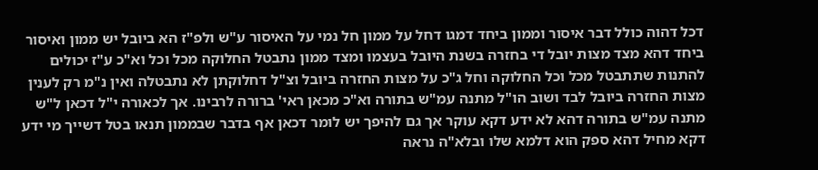דכל דהוה כולל דבר איסור וממון ביחד דמגו דחל על ממון חל נמי על האיסור ע"ש ולפ"ז הא ביובל יש ממון ואיסור ביחד דהא מצד מצות יובל די בחזרה בשנת היובל בעצמו ומצד ממון נתבטל החלוקה מכל וכל וא"כ ע"ז יכולים להתנות שתתבטל מכל וכל החלוקה וחל ג"כ על מצות החזרה ביובל וצ"ל דחלוקתן לא נתבטלה ואין נ"מ רק לענין מצות החזרה ביובל לבד ושוב הו"ל מתנה עמ"ש בתורה וא"כ מכאן ראי' ברורה לרבינו. אך לכאורה י"ל דכאן ל"ש מתנה עמ"ש בתורה דהא לא ידע דקא עוקר אך גם להיפך יש לומר דכאן אף בדבר שבממון תנאו בטל דשייך מי ידע דקא מחיל דהא ספק הוא דלמא שלו ובלא"ה נראה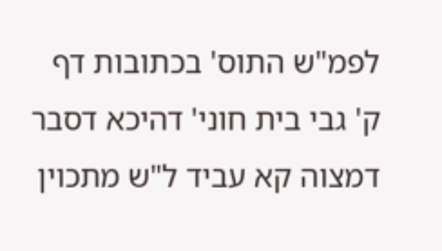לפמ"ש התוס' בכתובות דף ק' גבי בית חוני' דהיכא דסבר דמצוה קא עביד ל"ש מתכוין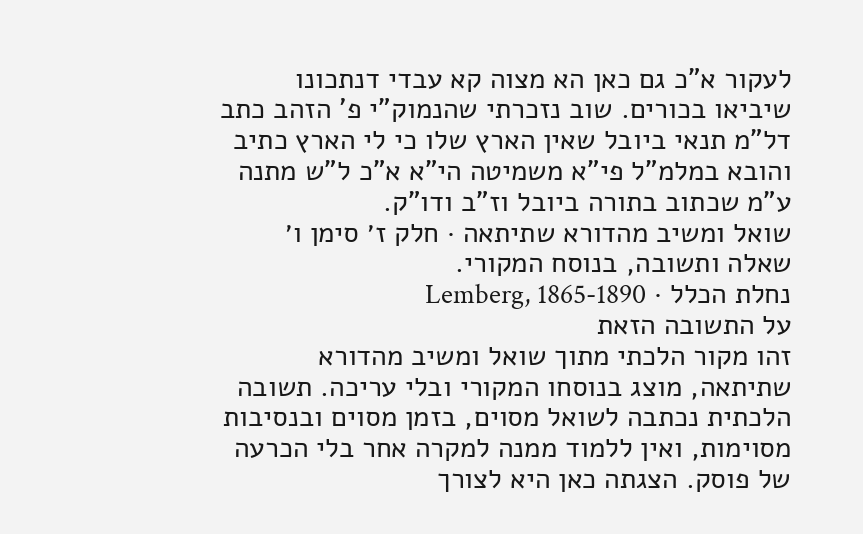לעקור א"כ גם כאן הא מצוה קא עבדי דנתכונו שיביאו בכורים. שוב נזכרתי שהנמוק"י פ' הזהב כתב דל"מ תנאי ביובל שאין הארץ שלו כי לי הארץ כתיב והובא במלמ"ל פי"א משמיטה הי"א א"כ ל"ש מתנה ע"מ שכתוב בתורה ביובל וז"ב ודו"ק.
שואל ומשיב מהדורא שתיתאה · חלק ז׳ סימן ו׳
שאלה ותשובה, בנוסח המקורי.
נחלת הכלל · Lemberg, 1865-1890
על התשובה הזאת
זהו מקור הלכתי מתוך שואל ומשיב מהדורא שתיתאה, מוצג בנוסחו המקורי ובלי עריכה. תשובה הלכתית נכתבה לשואל מסוים, בזמן מסוים ובנסיבות מסוימות, ואין ללמוד ממנה למקרה אחר בלי הכרעה של פוסק. הצגתה כאן היא לצורך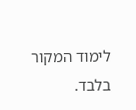לימוד המקור בלבד.